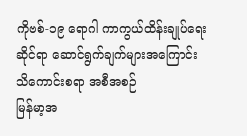ကိုဗစ်-၁၉ ရောဂါ ကာကွယ်ထိန်းချုပ်ရေးဆိုင်ရာ ဆောင်ရွက်ချက်များအကြောင်း သိကောင်းစရာ အစီအစဉ်
မြန်မာ့အ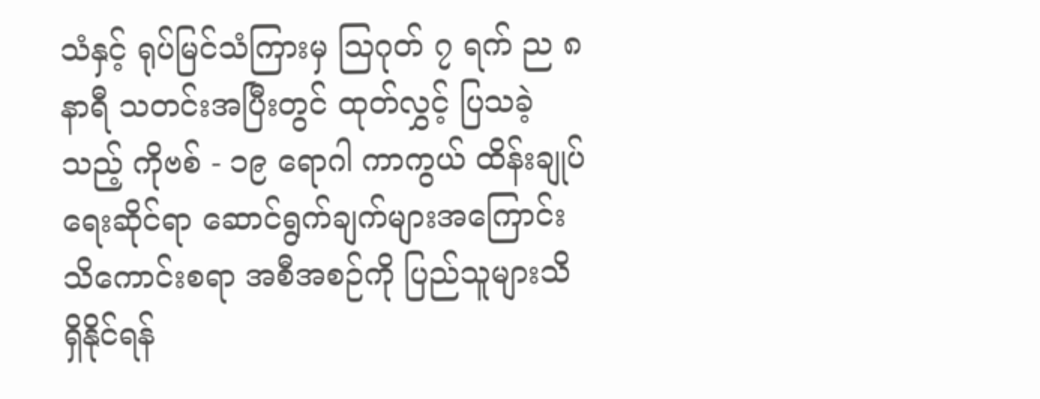သံနှင့် ရုပ်မြင်သံကြားမှ ဩဂုတ် ၇ ရက် ည ၈ နာရီ သတင်းအပြီးတွင် ထုတ်လွှင့် ပြသခဲ့သည့် ကိုဗစ် - ၁၉ ရောဂါ ကာကွယ် ထိန်းချုပ်ရေးဆိုင်ရာ ဆောင်ရွက်ချက်များအကြောင်း သိကောင်းစရာ အစီအစဉ်ကို ပြည်သူများသိရှိနိုင်ရန်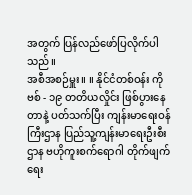အတွက် ပြန်လည်ဖော်ပြလိုက်ပါသည်။
အစီအစဉ်မှူး။ ။ နိုင်ငံတစ်ဝန်း ကိုဗစ် - ၁၉ တတိယလှိုင်း ဖြစ်ပွားနေ တာနဲ့ ပတ်သက်ပြီး ကျန်းမာရေးဝန်ကြီးဌာန ပြည်သူ့ကျန်းမာရေးဦးစီးဌာန ဗဟိုကူးစက်ရောဂါ တိုက်ဖျက်ရေး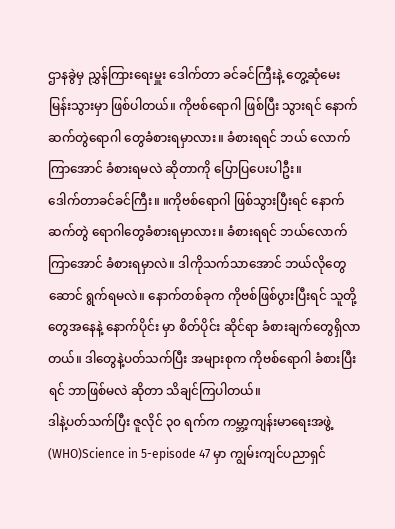ဌာနခွဲမှ ညွှန်ကြားရေးမှူး ဒေါက်တာ ခင်ခင်ကြီးနဲ့ တွေ့ဆုံမေးမြန်းသွားမှာ ဖြစ်ပါတယ်။ ကိုဗစ်ရောဂါ ဖြစ်ပြီး သွားရင် နောက်ဆက်တွဲရောဂါ တွေခံစားရမှာလား။ ခံစားရရင် ဘယ် လောက်ကြာအောင် ခံစားရမလဲ ဆိုတာကို ပြောပြပေးပါဦး။
ဒေါက်တာခင်ခင်ကြီး။ ။ကိုဗစ်ရောဂါ ဖြစ်သွားပြီးရင် နောက်ဆက်တွဲ ရောဂါတွေခံစားရမှာလား။ ခံစားရရင် ဘယ်လောက် ကြာအောင် ခံစားရမှာလဲ။ ဒါကိုသက်သာအောင် ဘယ်လိုတွေ ဆောင် ရွက်ရမလဲ။ နောက်တစ်ခုက ကိုဗစ်ဖြစ်ပွားပြီးရင် သူတို့တွေအနေနဲ့ နောက်ပိုင်း မှာ စိတ်ပိုင်း ဆိုင်ရာ ခံစားချက်တွေရှိလာတယ်။ ဒါတွေနဲ့ပတ်သက်ပြီး အများစုက ကိုဗစ်ရောဂါ ခံစားပြီးရင် ဘာဖြစ်မလဲ ဆိုတာ သိချင်ကြပါတယ်။
ဒါနဲ့ပတ်သက်ပြီး ဇူလိုင် ၃၀ ရက်က ကမ္ဘာ့ကျန်းမာရေးအဖွဲ့ (WHO)Science in 5-episode 47 မှာ ကျွမ်းကျင်ပညာရှင်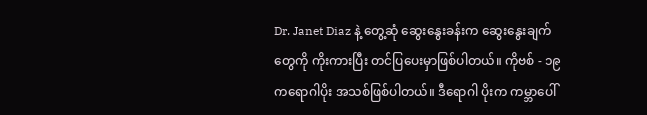Dr. Janet Diaz နဲ့ တွေ့ဆုံ ဆွေးနွေးခန်းက ဆွေးနွေးချက်တွေကို ကိုးကားပြီး တင်ပြပေးမှာဖြစ်ပါတယ်။ ကိုဗစ် - ၁၉ ကရောဂါပိုး အသစ်ဖြစ်ပါတယ်။ ဒီရောဂါ ပိုးက ကမ္ဘာပေါ်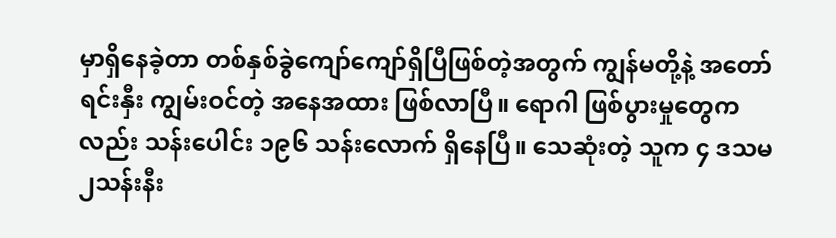မှာရှိနေခဲ့တာ တစ်နှစ်ခွဲကျော်ကျော်ရှိပြီဖြစ်တဲ့အတွက် ကျွန်မတို့နဲ့ အတော် ရင်းနှီး ကျွမ်းဝင်တဲ့ အနေအထား ဖြစ်လာပြီ။ ရောဂါ ဖြစ်ပွားမှုတွေကလည်း သန်းပေါင်း ၁၉၆ သန်းလောက် ရှိနေပြီ။ သေဆုံးတဲ့ သူက ၄ ဒသမ၂သန်းနီး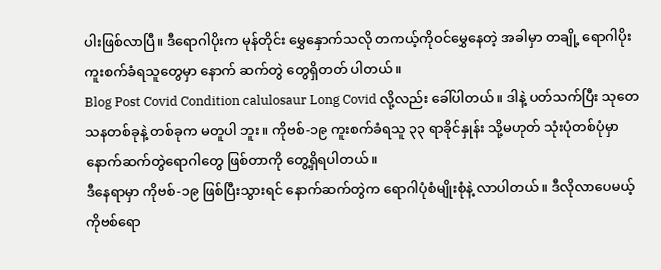ပါးဖြစ်လာပြီ။ ဒီရောဂါပိုးက မုန်တိုင်း မွှေနှောက်သလို တကယ့်ကိုဝင်မွှေနေတဲ့ အခါမှာ တချို့ ရောဂါပိုးကူးစက်ခံရသူတွေမှာ နောက် ဆက်တွဲ တွေရှိတတ် ပါတယ်။
Blog Post Covid Condition calulosaur Long Covid လို့လည်း ခေါ်ပါတယ်။ ဒါနဲ့ ပတ်သက်ပြီး သုတေသနတစ်ခုနဲ့ တစ်ခုက မတူပါ ဘူး။ ကိုဗစ်-၁၉ ကူးစက်ခံရသူ ၃၃ ရာခိုင်နှုန်း သို့မဟုတ် သုံးပုံတစ်ပုံမှာ နောက်ဆက်တွဲရောဂါတွေ ဖြစ်တာကို တွေ့ရှိရပါတယ်။
ဒီနေရာမှာ ကိုဗစ်-၁၉ ဖြစ်ပြီးသွားရင် နောက်ဆက်တွဲက ရောဂါပုံစံမျိုးစုံနဲ့ လာပါတယ်။ ဒီလိုလာပေမယ့်ကိုဗစ်ရော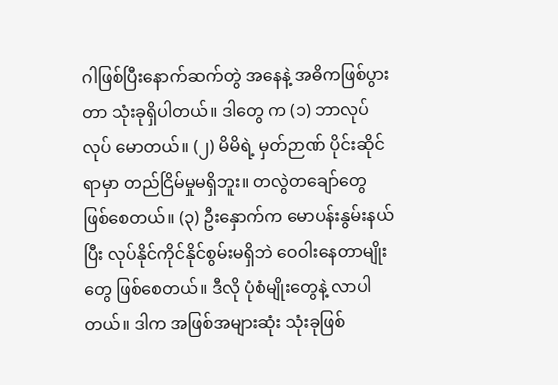ဂါဖြစ်ပြီးနောက်ဆက်တွဲ အနေနဲ့ အဓိကဖြစ်ပွားတာ သုံးခုရှိပါတယ်။ ဒါတွေ က (၁) ဘာလုပ်လုပ် မောတယ်။ (၂) မိမိရဲ့ မှတ်ဉာဏ် ပိုင်းဆိုင်ရာမှာ တည်ငြိမ်မှုမရှိဘူး။ တလွဲတချော်တွေ ဖြစ်စေတယ်။ (၃) ဦးနှောက်က မောပန်းနွမ်းနယ်ပြီး လုပ်နိုင်ကိုင်နိုင်စွမ်းမရှိဘဲ ဝေဝါးနေတာမျိုးတွေ ဖြစ်စေတယ်။ ဒီလို ပုံစံမျိုးတွေနဲ့ လာပါတယ်။ ဒါက အဖြစ်အများဆုံး သုံးခုဖြစ်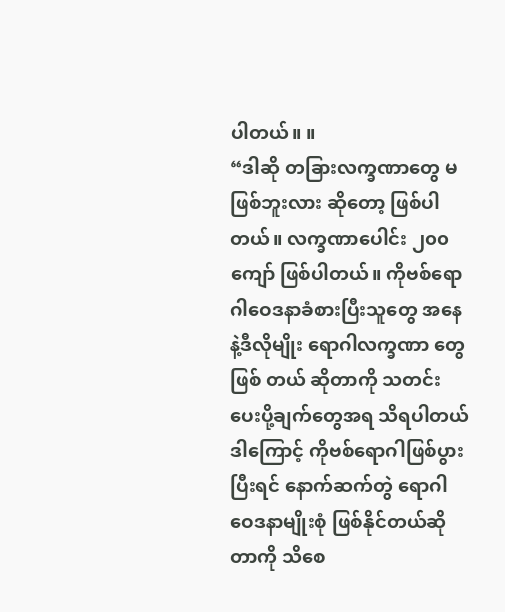ပါတယ်။ ။
“ဒါဆို တခြားလက္ခဏာတွေ မဖြစ်ဘူးလား ဆိုတော့ ဖြစ်ပါတယ်။ လက္ခဏာပေါင်း ၂၀၀ ကျော် ဖြစ်ပါတယ်။ ကိုဗစ်ရောဂါဝေဒနာခံစားပြီးသူတွေ အနေနဲ့ဒီလိုမျိုး ရောဂါလက္ခဏာ တွေဖြစ် တယ် ဆိုတာကို သတင်းပေးပို့ချက်တွေအရ သိရပါတယ်ဒါကြောင့် ကိုဗစ်ရောဂါဖြစ်ပွားပြီးရင် နောက်ဆက်တွဲ ရောဂါဝေဒနာမျိုးစုံ ဖြစ်နိုင်တယ်ဆိုတာကို သိစေ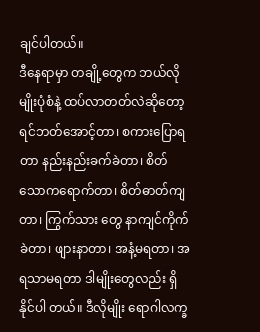ချင်ပါတယ်။
ဒီနေရာမှာ တချို့တွေက ဘယ်လိုမျိုးပုံစံနဲ့ ထပ်လာတတ်လဲဆိုတော့ ရင်ဘတ်အောင့်တာ၊ စကားပြောရတာ နည်းနည်းခက်ခဲတာ၊ စိတ်သောကရောက်တာ၊ စိတ်ဓာတ်ကျတာ၊ ကြွက်သား တွေ နာကျင်ကိုက်ခဲတာ၊ ဖျားနာတာ၊ အနံ့မရတာ၊ အရသာမရတာ ဒါမျိုးတွေလည်း ရှိနိုင်ပါ တယ်။ ဒီလိုမျိုး ရောဂါလက္ခ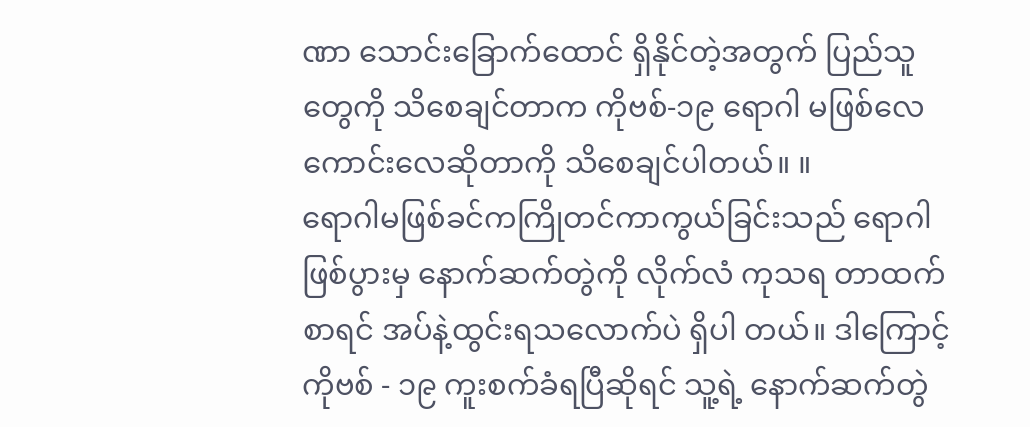ဏာ သောင်းခြောက်ထောင် ရှိနိုင်တဲ့အတွက် ပြည်သူတွေကို သိစေချင်တာက ကိုဗစ်-၁၉ ရောဂါ မဖြစ်လေ ကောင်းလေဆိုတာကို သိစေချင်ပါတယ်။ ။
ရောဂါမဖြစ်ခင်ကကြိုတင်ကာကွယ်ခြင်းသည် ရောဂါဖြစ်ပွားမှ နောက်ဆက်တွဲကို လိုက်လံ ကုသရ တာထက်စာရင် အပ်နဲ့ထွင်းရသလောက်ပဲ ရှိပါ တယ်။ ဒါကြောင့် ကိုဗစ် - ၁၉ ကူးစက်ခံရပြီဆိုရင် သူ့ရဲ့ နောက်ဆက်တွဲ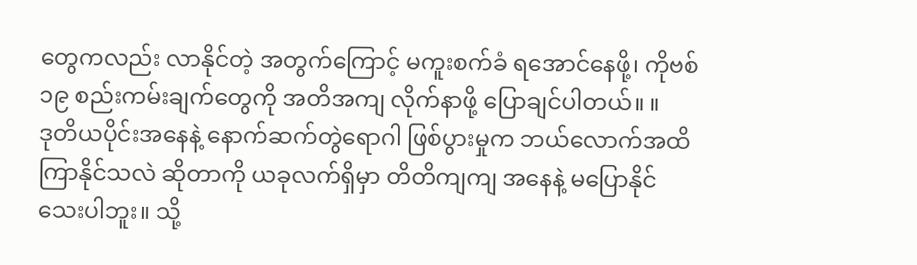တွေကလည်း လာနိုင်တဲ့ အတွက်ကြောင့် မကူးစက်ခံ ရအောင်နေဖို့၊ ကိုဗစ် ၁၉ စည်းကမ်းချက်တွေကို အတိအကျ လိုက်နာဖို့ ပြောချင်ပါတယ်။ ။
ဒုတိယပိုင်းအနေနဲ့ နောက်ဆက်တွဲရောဂါ ဖြစ်ပွားမှုက ဘယ်လောက်အထိ ကြာနိုင်သလဲ ဆိုတာကို ယခုလက်ရှိမှာ တိတိကျကျ အနေနဲ့ မပြောနိုင်သေးပါဘူး။ သို့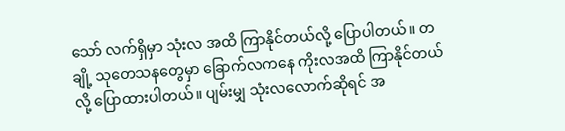သော် လက်ရှိမှာ သုံးလ အထိ ကြာနိုင်တယ်လို့ ပြောပါတယ်။ တချို့ သုတေသနတွေမှာ ခြောက်လကနေ ကိုးလအထိ ကြာနိုင်တယ်လို့ ပြောထားပါတယ်။ ပျမ်းမျှ သုံးလလောက်ဆိုရင် အ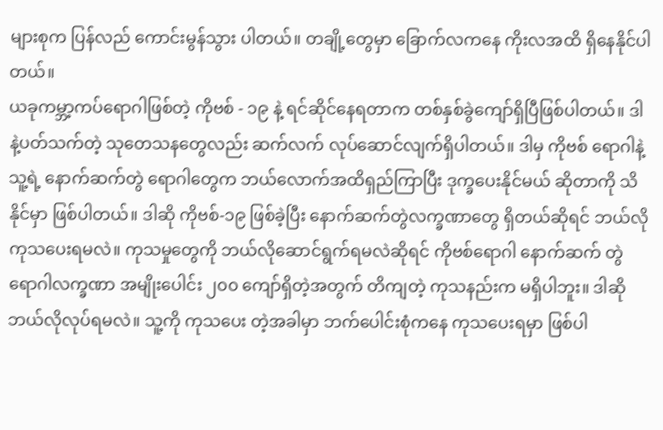များစုက ပြန်လည် ကောင်းမွန်သွား ပါတယ်။ တချို့တွေမှာ ခြောက်လကနေ ကိုးလအထိ ရှိနေနိုင်ပါတယ်။
ယခုကမ္ဘာ့ကပ်ရောဂါဖြစ်တဲ့ ကိုဗစ် - ၁၉ နဲ့ ရင်ဆိုင်နေရတာက တစ်နှစ်ခွဲကျော်ရှိပြီဖြစ်ပါတယ်။ ဒါနဲ့ပတ်သက်တဲ့ သုတေသနတွေလည်း ဆက်လက် လုပ်ဆောင်လျက်ရှိပါတယ်။ ဒါမှ ကိုဗစ် ရောဂါနဲ့ သူ့ရဲ့ နောက်ဆက်တွဲ ရောဂါတွေက ဘယ်လောက်အထိရှည်ကြာပြီး ဒုက္ခပေးနိုင်မယ် ဆိုတာကို သိနိုင်မှာ ဖြစ်ပါတယ်။ ဒါဆို ကိုဗစ်-၁၉ ဖြစ်ခဲ့ပြီး နောက်ဆက်တွဲလက္ခဏာတွေ ရှိတယ်ဆိုရင် ဘယ်လိုကုသပေးရမလဲ။ ကုသမှုတွေကို ဘယ်လိုဆောင်ရွက်ရမလဲဆိုရင် ကိုဗစ်ရောဂါ နောက်ဆက် တွဲ ရောဂါလက္ခဏာ အမျိုးပေါင်း ၂၀၀ ကျော်ရှိတဲ့အတွက် တိကျတဲ့ ကုသနည်းက မရှိပါဘူး။ ဒါဆို ဘယ်လိုလုပ်ရမလဲ။ သူ့ကို ကုသပေး တဲ့အခါမှာ ဘက်ပေါင်းစုံကနေ ကုသပေးရမှာ ဖြစ်ပါ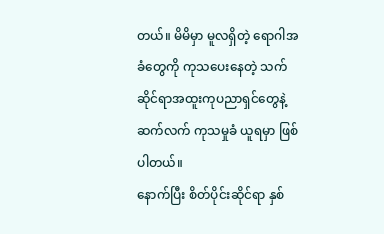တယ်။ မိမိမှာ မူလရှိတဲ့ ရောဂါအခံတွေကို ကုသပေးနေတဲ့ သက်ဆိုင်ရာအထူးကုပညာရှင်တွေနဲ့ ဆက်လက် ကုသမှုခံ ယူရမှာ ဖြစ်ပါတယ်။
နောက်ပြီး စိတ်ပိုင်းဆိုင်ရာ နှစ်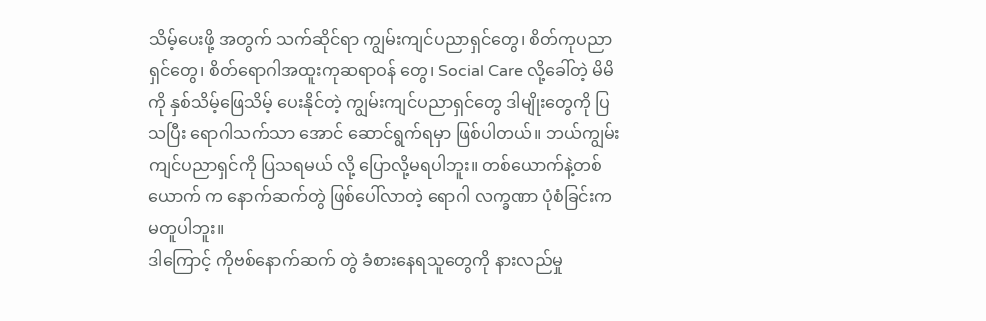သိမ့်ပေးဖို့ အတွက် သက်ဆိုင်ရာ ကျွမ်းကျင်ပညာရှင်တွေ၊ စိတ်ကုပညာရှင်တွေ၊ စိတ်ရောဂါအထူးကုဆရာဝန် တွေ၊ Social Care လို့ခေါ်တဲ့ မိမိကို နှစ်သိမ့်ဖြေသိမ့် ပေးနိုင်တဲ့ ကျွမ်းကျင်ပညာရှင်တွေ ဒါမျိုးတွေကို ပြသပြီး ရောဂါသက်သာ အောင် ဆောင်ရွက်ရမှာ ဖြစ်ပါတယ်။ ဘယ်ကျွမ်းကျင်ပညာရှင်ကို ပြသရမယ် လို့ ပြောလို့မရပါဘူး။ တစ်ယောက်နဲ့တစ်ယောက် က နောက်ဆက်တွဲ ဖြစ်ပေါ်လာတဲ့ ရောဂါ လက္ခဏာ ပုံစံခြင်းက မတူပါဘူး။
ဒါကြောင့် ကိုဗစ်နောက်ဆက် တွဲ ခံစားနေရသူတွေကို နားလည်မှု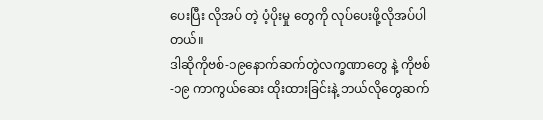ပေးပြီး လိုအပ် တဲ့ ပံ့ပိုးမှု တွေကို လုပ်ပေးဖို့လိုအပ်ပါတယ်။
ဒါဆိုကိုဗစ်-၁၉နောက်ဆက်တွဲလက္ခဏာတွေ နဲ့ ကိုဗစ်-၁၉ ကာကွယ်ဆေး ထိုးထားခြင်းနဲ့ ဘယ်လိုတွေဆက်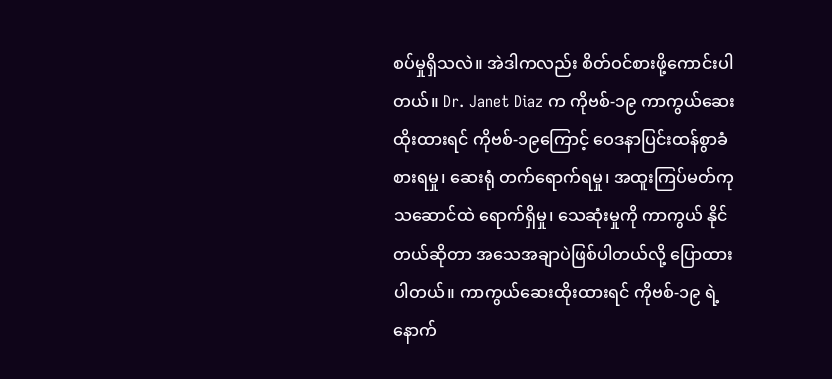စပ်မှုရှိသလဲ။ အဲဒါကလည်း စိတ်ဝင်စားဖို့ကောင်းပါတယ်။ Dr. Janet Diaz က ကိုဗစ်-၁၉ ကာကွယ်ဆေးထိုးထားရင် ကိုဗစ်-၁၉ကြောင့် ဝေဒနာပြင်းထန်စွာခံစားရမှု၊ ဆေးရုံ တက်ရောက်ရမှု၊ အထူးကြပ်မတ်ကုသဆောင်ထဲ ရောက်ရှိမှု၊ သေဆုံးမှုကို ကာကွယ် နိုင်တယ်ဆိုတာ အသေအချာပဲဖြစ်ပါတယ်လို့ ပြောထားပါတယ်။ ကာကွယ်ဆေးထိုးထားရင် ကိုဗစ်-၁၉ ရဲ့ နောက်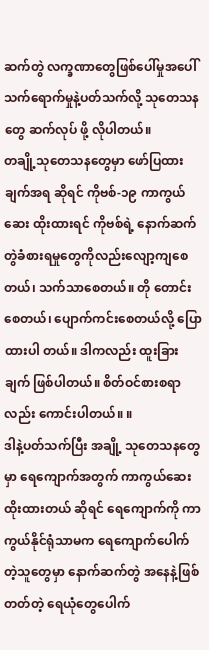ဆက်တွဲ လက္ခဏာတွေဖြစ်ပေါ်မှုအပေါ် သက်ရောက်မှုနဲ့ပတ်သက်လို့ သုတေသနတွေ ဆက်လုပ် ဖို့ လိုပါတယ်။
တချို့သုတေသနတွေမှာ ဖော်ပြထားချက်အရ ဆိုရင် ကိုဗစ်-၁၉ ကာကွယ်ဆေး ထိုးထားရင် ကိုဗစ်ရဲ့ နောက်ဆက်တွဲခံစားရမှုတွေကိုလည်းလျော့ကျစေတယ်၊ သက်သာစေတယ်။ တို တောင်းစေတယ်၊ ပျောက်ကင်းစေတယ်လို့ ပြောထားပါ တယ်။ ဒါကလည်း ထူးခြားချက် ဖြစ်ပါတယ်။ စိတ်ဝင်စားစရာလည်း ကောင်းပါတယ်။ ။
ဒါနဲ့ပတ်သက်ပြီး အချို့ သုတေသနတွေမှာ ရေကျောက်အတွက် ကာကွယ်ဆေးထိုးထားတယ် ဆိုရင် ရေကျောက်ကို ကာကွယ်နိုင်ရုံသာမက ရေကျောက်ပေါက်တဲ့သူတွေမှာ နောက်ဆက်တွဲ အနေနဲ့ဖြစ် တတ်တဲ့ ရေယုံတွေပေါက်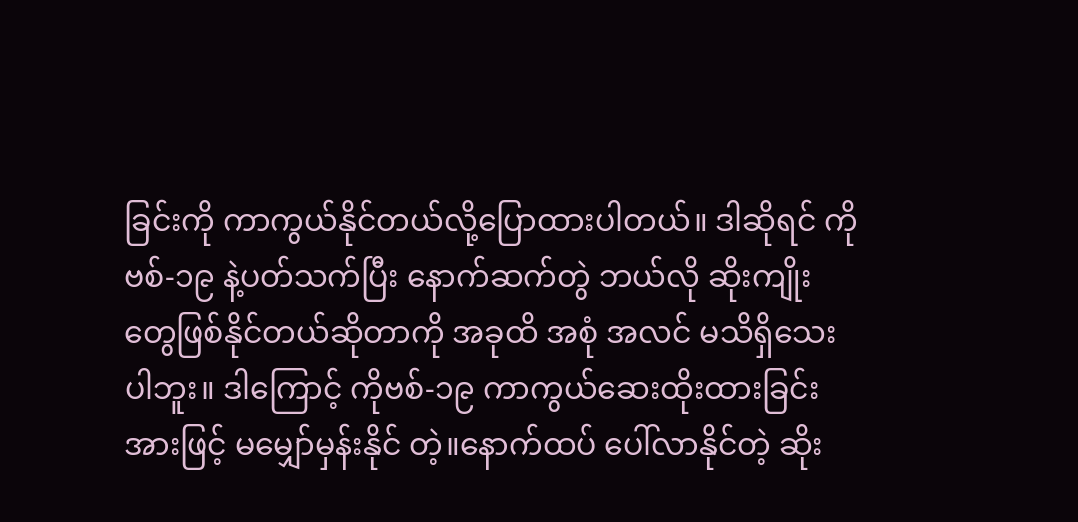ခြင်းကို ကာကွယ်နိုင်တယ်လို့ပြောထားပါတယ်။ ဒါဆိုရင် ကိုဗစ်-၁၉ နဲ့ပတ်သက်ပြီး နောက်ဆက်တွဲ ဘယ်လို ဆိုးကျိုးတွေဖြစ်နိုင်တယ်ဆိုတာကို အခုထိ အစုံ အလင် မသိရှိသေးပါဘူး။ ဒါကြောင့် ကိုဗစ်-၁၉ ကာကွယ်ဆေးထိုးထားခြင်းအားဖြင့် မမျှော်မှန်းနိုင် တဲ့။နောက်ထပ် ပေါ်လာနိုင်တဲ့ ဆိုး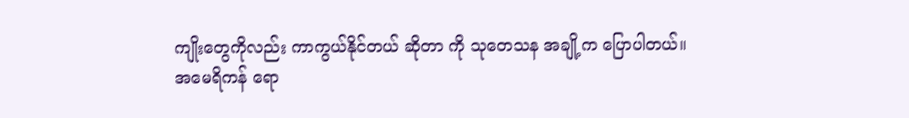ကျိုးတွေကိုလည်း ကာကွယ်နိုင်တယ် ဆိုတာ ကို သုတေသန အချို့က ပြောပါတယ်။
အမေရိကန် ရော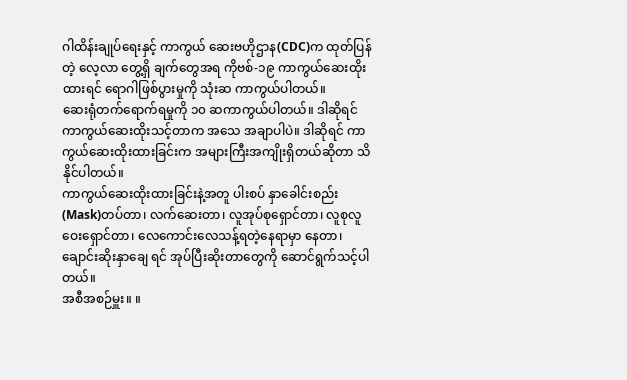ဂါထိန်းချုပ်ရေးနှင့် ကာကွယ် ဆေးဗဟိုဌာန(CDC)က ထုတ်ပြန်တဲ့ လေ့လာ တွေ့ရှိ ချက်တွေအရ ကိုဗစ်-၁၉ ကာကွယ်ဆေးထိုးထားရင် ရောဂါဖြစ်ပွားမှုကို သုံးဆ ကာကွယ်ပါတယ်။
ဆေးရုံတက်ရောက်ရမှုကို ၁၀ ဆကာကွယ်ပါတယ်။ ဒါဆိုရင် ကာကွယ်ဆေးထိုးသင့်တာက အသေ အချာပါပဲ။ ဒါဆိုရင် ကာကွယ်ဆေးထိုးထားခြင်းက အများကြီးအကျိုးရှိတယ်ဆိုတာ သိနိုင်ပါတယ်။
ကာကွယ်ဆေးထိုးထားခြင်းနဲ့အတူ ပါးစပ် နှာခေါင်းစည်း(Mask)တပ်တာ၊ လက်ဆေးတာ၊ လူအုပ်စုရှောင်တာ၊ လူစုလူဝေးရှောင်တာ၊ လေကောင်းလေသန့်ရတဲ့နေရာမှာ နေတာ၊ ချောင်းဆိုးနှာချေ ရင် အုပ်ပြီးဆိုးတာတွေကို ဆောင်ရွက်သင့်ပါတယ်။
အစီအစဉ်မှူး။ ။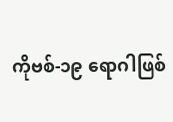ကိုဗစ်-၁၉ ရောဂါဖြစ်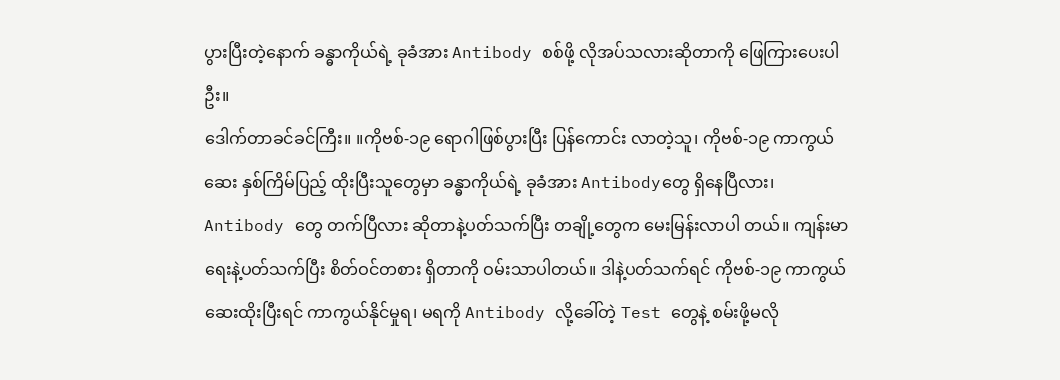ပွားပြီးတဲ့နောက် ခန္ဓာကိုယ်ရဲ့ ခုခံအား Antibody စစ်ဖို့ လိုအပ်သလားဆိုတာကို ဖြေကြားပေးပါဦး။
ဒေါက်တာခင်ခင်ကြီး။ ။ကိုဗစ်-၁၉ ရောဂါဖြစ်ပွားပြီး ပြန်ကောင်း လာတဲ့သူ၊ ကိုဗစ်-၁၉ ကာကွယ်ဆေး နှစ်ကြိမ်ပြည့် ထိုးပြီးသူတွေမှာ ခန္ဓာကိုယ်ရဲ့ ခုခံအား Antibodyတွေ ရှိနေပြီလား၊ Antibody တွေ တက်ပြီလား ဆိုတာနဲ့ပတ်သက်ပြီး တချို့တွေက မေးမြန်းလာပါ တယ်။ ကျန်းမာရေးနဲ့ပတ်သက်ပြီး စိတ်ဝင်တစား ရှိတာကို ဝမ်းသာပါတယ်။ ဒါနဲ့ပတ်သက်ရင် ကိုဗစ်-၁၉ ကာကွယ်ဆေးထိုးပြီးရင် ကာကွယ်နိုင်မှုရ၊ မရကို Antibody လို့ခေါ်တဲ့ Test တွေနဲ့ စမ်းဖို့မလို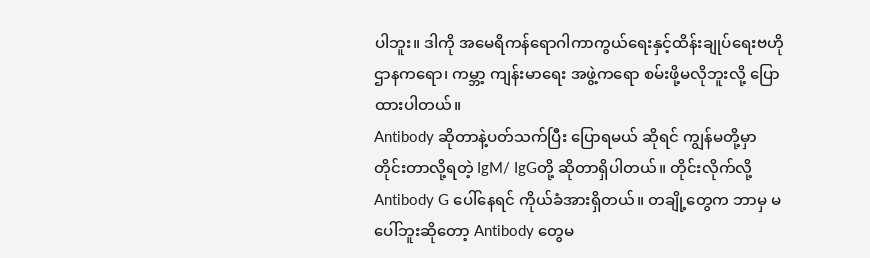ပါဘူး။ ဒါကို အမေရိကန်ရောဂါကာကွယ်ရေးနှင့်ထိန်းချုပ်ရေးဗဟိုဌာနကရော၊ ကမ္ဘာ့ ကျန်းမာရေး အဖွဲ့ကရော စမ်းဖို့မလိုဘူးလို့ ပြောထားပါတယ်။
Antibody ဆိုတာနဲ့ပတ်သက်ပြီး ပြောရမယ် ဆိုရင် ကျွန်မတို့မှာ တိုင်းတာလို့ရတဲ့ IgM/ IgGတို့ ဆိုတာရှိပါတယ်။ တိုင်းလိုက်လို့ Antibody G ပေါ်နေရင် ကိုယ်ခံအားရှိတယ်။ တချို့တွေက ဘာမှ မပေါ်ဘူးဆိုတော့ Antibody တွေမ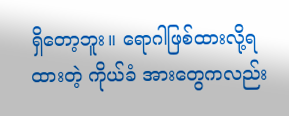ရှိတော့ဘူး။ ရောဂါဖြစ်ထားလို့ရထားတဲ့ ကိုယ်ခံ အားတွေကလည်း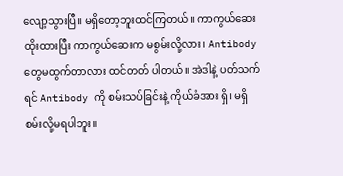လျော့သွားပြီ။ မရှိတော့ဘူးထင်ကြတယ်။ ကာကွယ်ဆေးထိုးထားပြီး ကာကွယ်ဆေးက မစွမ်းလို့လား၊ Antibody တွေမထွက်တာလား ထင်တတ် ပါတယ်။ အဲဒါနဲ့ ပတ်သက်ရင် Antibody ကို စမ်းသပ်ခြင်းနဲ့ ကိုယ်ခံအား ရှိ၊ မရှိ စမ်းလို့မရပါဘူး။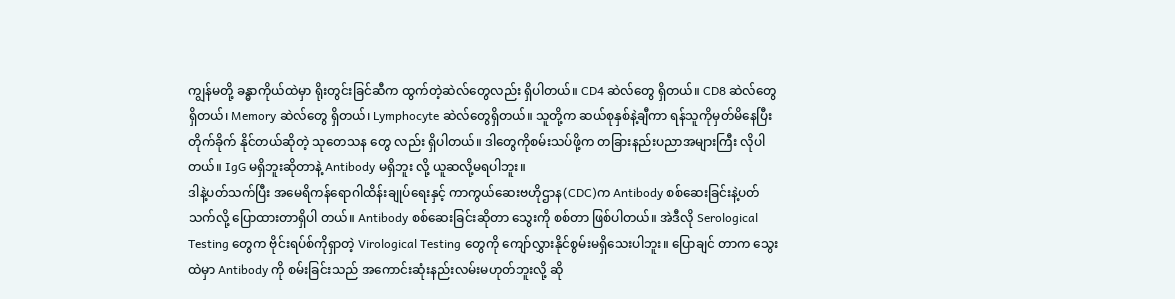ကျွန်မတို့ ခန္ဓာကိုယ်ထဲမှာ ရိုးတွင်းခြင်ဆီက ထွက်တဲ့ဆဲလ်တွေလည်း ရှိပါတယ်။ CD4 ဆဲလ်တွေ ရှိတယ်။ CD8 ဆဲလ်တွေရှိတယ်၊ Memory ဆဲလ်တွေ ရှိတယ်၊ Lymphocyte ဆဲလ်တွေရှိတယ်။ သူတို့က ဆယ်စုနှစ်နဲ့ချီကာ ရန်သူကိုမှတ်မိနေပြီး တိုက်ခိုက် နိုင်တယ်ဆိုတဲ့ သုတေသန တွေ လည်း ရှိပါတယ်။ ဒါတွေကိုစမ်းသပ်ဖို့က တခြားနည်းပညာအများကြီး လိုပါတယ်။ IgG မရှိဘူးဆိုတာနဲ့ Antibody မရှိဘူး လို့ ယူဆလို့မရပါဘူး။
ဒါနဲ့ပတ်သက်ပြီး အမေရိကန်ရောဂါထိန်းချုပ်ရေးနှင့် ကာကွယ်ဆေးဗဟိုဌာန(CDC)က Antibody စစ်ဆေးခြင်းနဲ့ပတ်သက်လို့ ပြောထားတာရှိပါ တယ်။ Antibody စစ်ဆေးခြင်းဆိုတာ သွေးကို စစ်တာ ဖြစ်ပါတယ်။ အဲဒီလို Serological Testing တွေက ဗိုင်းရပ်စ်ကိုရှာတဲ့ Virological Testing တွေကို ကျော်လွှားနိုင်စွမ်းမရှိသေးပါဘူး။ ပြောချင် တာက သွေးထဲမှာ Antibody ကို စမ်းခြင်းသည် အကောင်းဆုံးနည်းလမ်းမဟုတ်ဘူးလို့ ဆို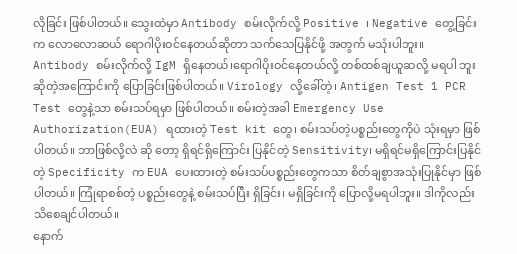လိုခြင်း ဖြစ်ပါတယ်။ သွေးထဲမှာ Antibody စမ်းလိုက်လို့ Positive ၊ Negative တွေ့ခြင်းက လောလောဆယ် ရောဂါပိုးဝင်နေတယ်ဆိုတာ သက်သေပြနိုင်ဖို့ အတွက် မသုံးပါဘူး။
Antibody စမ်းလိုက်လို့ IgM ရှိနေတယ်၊ရောဂါပိုးဝင်နေတယ်လို့ တစ်ထစ်ချယူဆလို့ မရပါ ဘူးဆိုတဲ့အကြောင်းကို ပြောခြင်းဖြစ်ပါတယ်။ Virology လို့ခေါ်တဲ့၊ Antigen Test 1 PCR Test တွေနဲ့သာ စမ်းသပ်ရမှာ ဖြစ်ပါတယ်။ စမ်းတဲ့အခါ Emergency Use Authorization(EUA) ရထားတဲ့ Test kit တွေ၊ စမ်းသပ်တဲ့ပစ္စည်းတွေကိုပဲ သုံးရမှာ ဖြစ်ပါတယ်။ ဘာဖြစ်လို့လဲ ဆို တော့ ရှိရင်ရှိကြောင်း ပြနိုင်တဲ့ Sensitivity၊ မရှိရင်မရှိကြောင်းပြနိုင်တဲ့ Specificity က EUA ပေးထားတဲ့ စမ်းသပ်ပစ္စည်းတွေကသာ စိတ်ချစွာအသုံးပြုနိုင်မှာ ဖြစ်ပါတယ်။ ကြုံရာစစ်တဲ့ ပစ္စည်းတွေနဲ့ စမ်းသပ်ပြီး ရှိခြင်း၊ မရှိခြင်းကို ပြောလို့မရပါဘူး။ ဒါကိုလည်း သိစေချင်ပါတယ်။
နောက်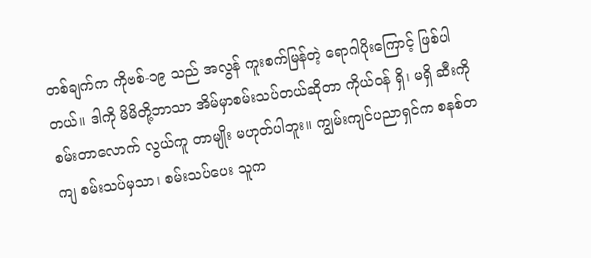တစ်ချက်က ကိုဗစ်-၁၉ သည် အလွန် ကူးစက်မြန်တဲ့ ရောဂါပိုးကြောင့် ဖြစ်ပါတယ်။ ဒါကို မိမိတို့ဘာသာ အိမ်မှာစမ်းသပ်တယ်ဆိုတာ ကိုယ်ဝန် ရှိ၊ မရှိ ဆီးကိုစမ်းတာလောက် လွယ်ကူ တာမျိုး မဟုတ်ပါဘူး။ ကျွမ်းကျင်ပညာရှင်က စနစ်တကျ စမ်းသပ်မှသာ၊ စမ်းသပ်ပေး သူက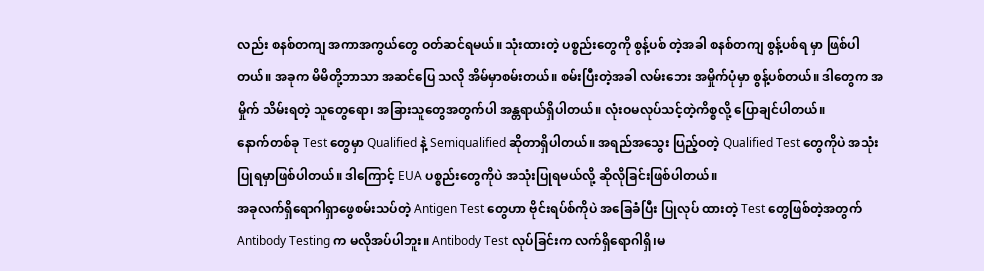လည်း စနစ်တကျ အကာအကွယ်တွေ ဝတ်ဆင်ရမယ်။ သုံးထားတဲ့ ပစ္စည်းတွေကို စွန့်ပစ် တဲ့အခါ စနစ်တကျ စွန့်ပစ်ရ မှာ ဖြစ်ပါတယ်။ အခုက မိမိတို့ဘာသာ အဆင်ပြေ သလို အိမ်မှာစမ်းတယ်။ စမ်းပြီးတဲ့အခါ လမ်းဘေး အမှိုက်ပုံမှာ စွန့်ပစ်တယ်။ ဒါတွေက အမှိုက် သိမ်းရတဲ့ သူတွေရော၊ အခြားသူတွေအတွက်ပါ အန္တရာယ်ရှိပါတယ်။ လုံးဝမလုပ်သင့်တဲ့ကိစ္စလို့ ပြောချင်ပါတယ်။
နောက်တစ်ခု Test တွေမှာ Qualified နဲ့ Semiqualified ဆိုတာရှိပါတယ်။ အရည်အသွေး ပြည့်ဝတဲ့ Qualified Test တွေကိုပဲ အသုံးပြုရမှာဖြစ်ပါတယ်။ ဒါကြောင့် EUA ပစ္စည်းတွေကိုပဲ အသုံးပြုရမယ်လို့ ဆိုလိုခြင်းဖြစ်ပါတယ်။
အခုလက်ရှိရောဂါရှာဖွေစမ်းသပ်တဲ့ Antigen Test တွေဟာ ဗိုင်းရပ်စ်ကိုပဲ အခြေခံပြီး ပြုလုပ် ထားတဲ့ Test တွေဖြစ်တဲ့အတွက် Antibody Testing က မလိုအပ်ပါဘူး။ Antibody Test လုပ်ခြင်းက လက်ရှိရောဂါရှိ၊မ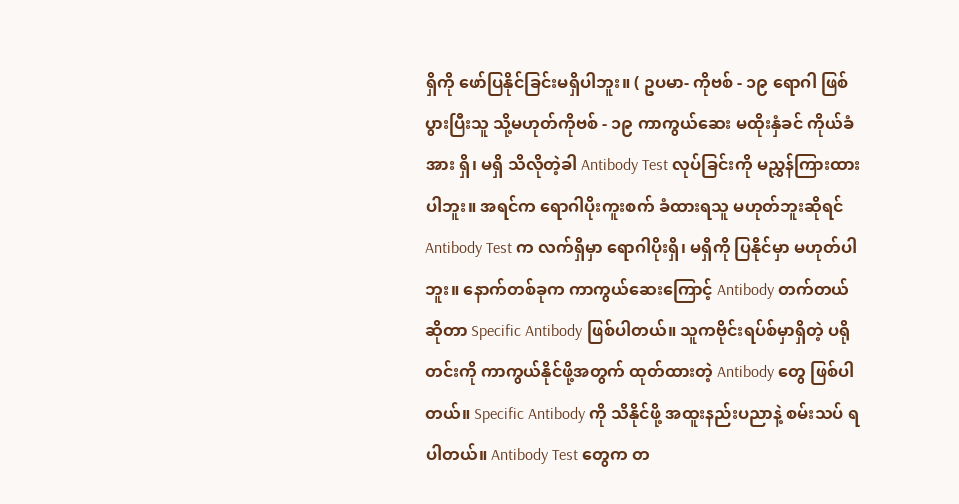ရှိကို ဖော်ပြနိုင်ခြင်းမရှိပါဘူး။ ( ဥပမာ- ကိုဗစ် - ၁၉ ရောဂါ ဖြစ်ပွားပြီးသူ သို့မဟုတ်ကိုဗစ် - ၁၉ ကာကွယ်ဆေး မထိုးနှံခင် ကိုယ်ခံအား ရှိ၊ မရှိ သိလိုတဲ့ခါ Antibody Test လုပ်ခြင်းကို မညွှန်ကြားထားပါဘူး။ အရင်က ရောဂါပိုးကူးစက် ခံထားရသူ မဟုတ်ဘူးဆိုရင် Antibody Test က လက်ရှိမှာ ရောဂါပိုးရှိ၊ မရှိကို ပြနိုင်မှာ မဟုတ်ပါဘူး။ နောက်တစ်ခုက ကာကွယ်ဆေးကြောင့် Antibody တက်တယ်ဆိုတာ Specific Antibody ဖြစ်ပါတယ်။ သူကဗိုင်းရပ်စ်မှာရှိတဲ့ ပရိုတင်းကို ကာကွယ်နိုင်ဖို့အတွက် ထုတ်ထားတဲ့ Antibody တွေ ဖြစ်ပါတယ်။ Specific Antibody ကို သိနိုင်ဖို့ အထူးနည်းပညာနဲ့ စမ်းသပ် ရပါတယ်။ Antibody Test တွေက တ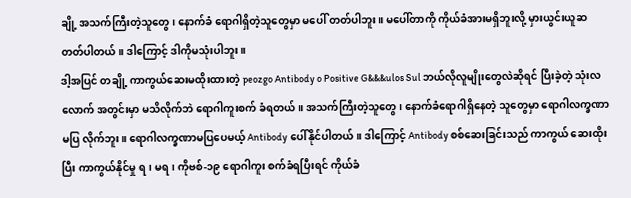ချို့ အသက်ကြီးတဲ့သူတွေ၊ နောက်ခံ ရောဂါရှိတဲ့သူတွေမှာ မပေါ် တတ်ပါဘူး။ မပေါ်တာကို ကိုယ်ခံအားမရှိဘူးလို့ မှားယွင်းယူဆတတ်ပါတယ်။ ဒါကြောင့် ဒါကိုမသုံးပါဘူး။
ဒါ့အပြင် တချို့ ကာကွယ်ဆေးမထိုးထားတဲ့ peozgo Antibody o Positive G&&&ulos Sul ဘယ်လိုလူမျိုးတွေလဲဆိုရင် ပြီးခဲ့တဲ့ သုံးလလောက် အတွင်းမှာ မသိလိုက်ဘဲ ရောဂါကူးစက် ခံရတယ်။ အသက်ကြီးတဲ့သူတွေ၊ နောက်ခံရောဂါရှိနေတဲ့ သူတွေမှာ ရောဂါလက္ခဏာမပြ လိုက်ဘူး။ ရောဂါလက္ခဏာမပြပေမယ့် Antibody ပေါ်နိုင်ပါတယ်။ ဒါကြောင့် Antibody စစ်ဆေးခြင်းသည် ကာကွယ် ဆေးထိုးပြီး ကာကွယ်နိုင်မှု ရ၊ မရ၊ ကိုဗစ်-၁၉ ရောဂါကူး စက်ခံရပြီးရင် ကိုယ်ခံ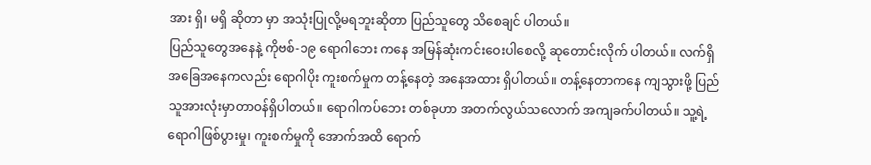အား ရှိ၊ မရှိ ဆိုတာ မှာ အသုံးပြုလို့မရဘူးဆိုတာ ပြည်သူတွေ သိစေချင် ပါတယ်။
ပြည်သူတွေအနေနဲ့ ကိုဗစ်-၁၉ ရောဂါဘေး ကနေ အမြန်ဆုံးကင်းဝေးပါစေလို့ ဆုတောင်းလိုက် ပါတယ်။ လက်ရှိအခြေအနေကလည်း ရောဂါပိုး ကူးစက်မှုက တန့်နေတဲ့ အနေအထား ရှိပါတယ်။ တန့်နေတာကနေ ကျသွားဖို့ ပြည်သူအားလုံးမှာတာဝန်ရှိပါတယ်။ ရောဂါကပ်ဘေး တစ်ခုဟာ အတက်လွယ်သလောက် အကျခက်ပါတယ်။ သူ့ရဲ့ရောဂါဖြစ်ပွားမှု၊ ကူးစက်မှုကို အောက်အထိ ရောက်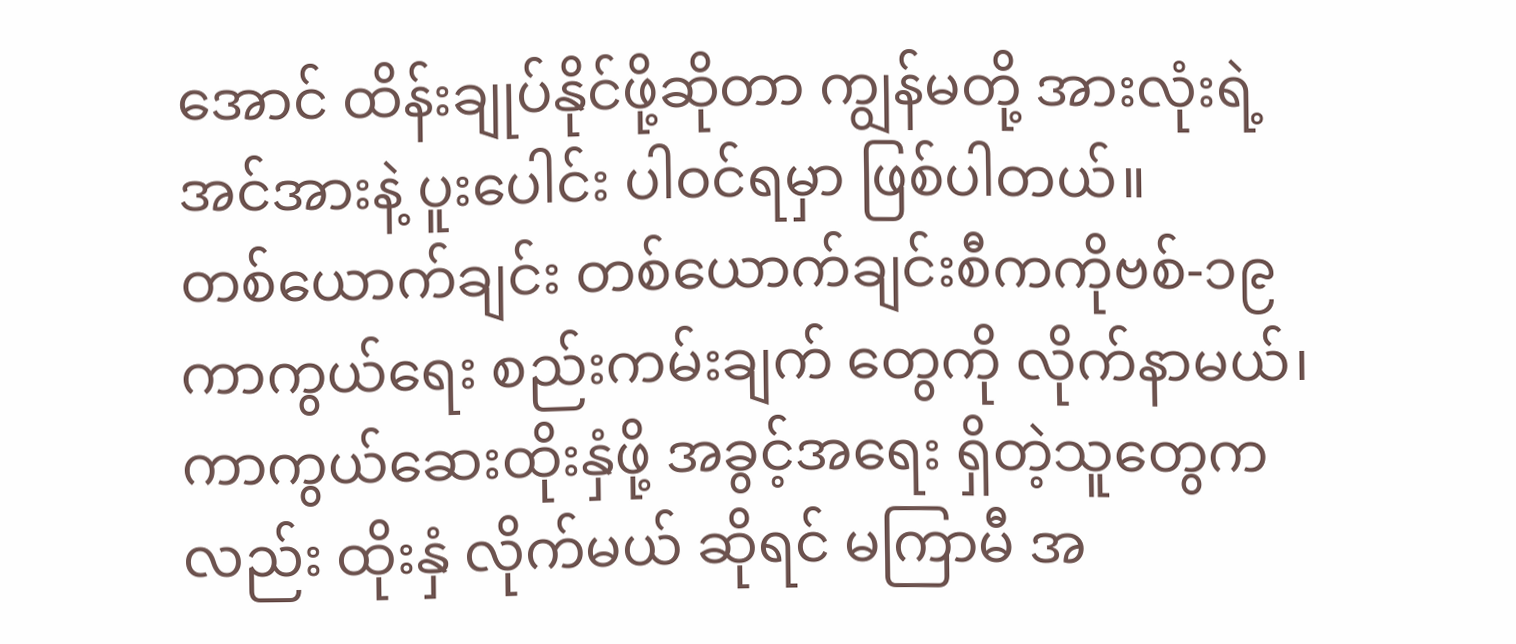အောင် ထိန်းချုပ်နိုင်ဖို့ဆိုတာ ကျွန်မတို့ အားလုံးရဲ့ အင်အားနဲ့ ပူးပေါင်း ပါဝင်ရမှာ ဖြစ်ပါတယ်။
တစ်ယောက်ချင်း တစ်ယောက်ချင်းစီကကိုဗစ်-၁၉ ကာကွယ်ရေး စည်းကမ်းချက် တွေကို လိုက်နာမယ်၊ ကာကွယ်ဆေးထိုးနှံဖို့ အခွင့်အရေး ရှိတဲ့သူတွေကလည်း ထိုးနှံ လိုက်မယ် ဆိုရင် မကြာမီ အ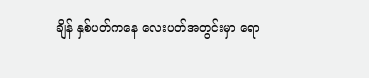ချိန် နှစ်ပတ်ကနေ လေးပတ်အတွင်းမှာ ရော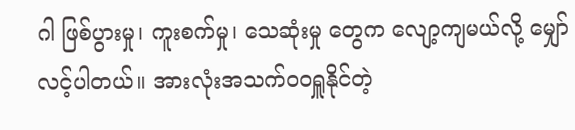ဂါ ဖြစ်ပွားမှု၊ ကူးစက်မှု၊ သေဆုံးမှု တွေက လျော့ကျမယ်လို့ မျှော်လင့်ပါတယ်။ အားလုံးအသက်ဝဝရှူနိုင်တဲ့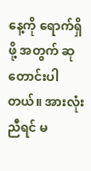နေ့ကို ရောက်ရှိဖို့ အတွက် ဆုတောင်းပါတယ်။ အားလုံးညီရင် မ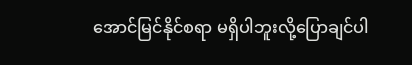အောင်မြင်နိုင်စရာ မရှိပါဘူးလို့ပြောချင်ပါ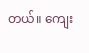တယ်။ ကျေး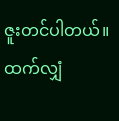ဇူးတင်ပါတယ်။
ထက်လျှံ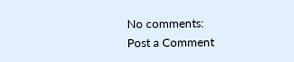No comments:
Post a Comment